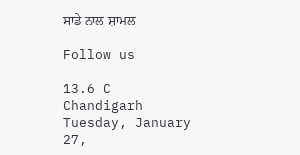ਸਾਡੇ ਨਾਲ ਸ਼ਾਮਲ

Follow us

13.6 C
Chandigarh
Tuesday, January 27,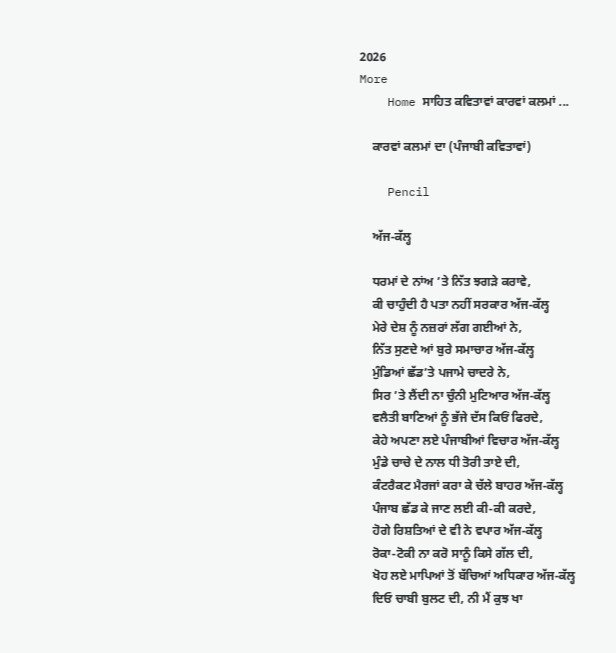2026
More
    Home ਸਾਹਿਤ ਕਵਿਤਾਵਾਂ ਕਾਰਵਾਂ ਕਲਮਾਂ ...

    ਕਾਰਵਾਂ ਕਲਮਾਂ ਦਾ (ਪੰਜਾਬੀ ਕਵਿਤਾਵਾਂ)

    Pencil

    ਅੱਜ-ਕੱਲ੍ਹ

    ਧਰਮਾਂ ਦੇ ਨਾਂਅ ’ਤੇ ਨਿੱਤ ਝਗੜੇ ਕਰਾਵੇ,
    ਕੀ ਚਾਹੁੰਦੀ ਹੈ ਪਤਾ ਨਹੀਂ ਸਰਕਾਰ ਅੱਜ-ਕੱਲ੍ਹ
    ਮੇਰੇ ਦੇਸ਼ ਨੂੰ ਨਜ਼ਰਾਂ ਲੱਗ ਗਈਆਂ ਨੇ,
    ਨਿੱਤ ਸੁਣਦੇ ਆਂ ਬੁਰੇ ਸਮਾਚਾਰ ਅੱਜ-ਕੱਲ੍ਹ
    ਮੁੰਡਿਆਂ ਛੱਡ’ਤੇ ਪਜਾਮੇ ਚਾਦਰੇ ਨੇ,
    ਸਿਰ ’ਤੇ ਲੈਂਦੀ ਨਾ ਚੁੰਨੀ ਮੁਟਿਆਰ ਅੱਜ-ਕੱਲ੍ਹ
    ਵਲੈਤੀ ਬਾਣਿਆਂ ਨੂੰ ਭੱਜੇ ਦੱਸ ਕਿਓਂ ਫਿਰਦੇ,
    ਕੇਹੇ ਅਪਣਾ ਲਏ ਪੰਜਾਬੀਆਂ ਵਿਚਾਰ ਅੱਜ-ਕੱਲ੍ਹ
    ਮੁੰਡੇ ਚਾਚੇ ਦੇ ਨਾਲ ਧੀ ਤੋਰੀ ਤਾਏ ਦੀ,
    ਕੰਟਰੈਕਟ ਮੈਰਜਾਂ ਕਰਾ ਕੇ ਚੱਲੇ ਬਾਹਰ ਅੱਜ-ਕੱਲ੍ਹ
    ਪੰਜਾਬ ਛੱਡ ਕੇ ਜਾਣ ਲਈ ਕੀ-ਕੀ ਕਰਦੇ,
    ਹੋਗੇ ਰਿਸ਼ਤਿਆਂ ਦੇ ਵੀ ਨੇ ਵਪਾਰ ਅੱਜ-ਕੱਲ੍ਹ
    ਰੋਕਾ-ਟੋਕੀ ਨਾ ਕਰੋ ਸਾਨੂੰ ਕਿਸੇ ਗੱਲ ਦੀ,
    ਖੋਹ ਲਏ ਮਾਪਿਆਂ ਤੋਂ ਬੱਚਿਆਂ ਅਧਿਕਾਰ ਅੱਜ-ਕੱਲ੍ਹ
    ਦਿਓ ਚਾਬੀ ਬੁਲਟ ਦੀ, ਨੀ ਮੈਂ ਕੁਝ ਖਾ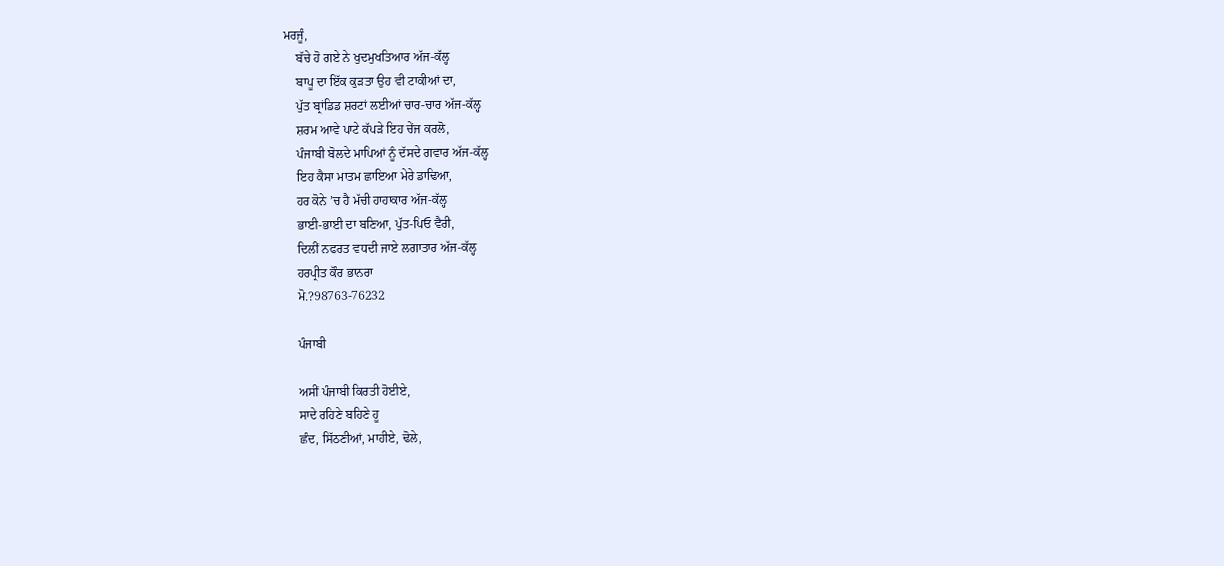ਮਰਜੂੰ,
    ਬੱਚੇ ਹੋ ਗਏ ਨੇ ਖੁਦਮੁਖਤਿਆਰ ਅੱਜ-ਕੱਲ੍ਹ
    ਬਾਪੂ ਦਾ ਇੱਕ ਕੁੜਤਾ ਉਹ ਵੀ ਟਾਕੀਆਂ ਦਾ,
    ਪੁੱਤ ਬ੍ਰਾਂਡਿਡ ਸ਼ਰਟਾਂ ਲਈਆਂ ਚਾਰ-ਚਾਰ ਅੱਜ-ਕੱਲ੍ਹ
    ਸ਼ਰਮ ਆਵੇ ਪਾਟੇ ਕੱਪੜੇ ਇਹ ਚੇਂਜ ਕਰਲੋ,
    ਪੰਜਾਬੀ ਬੋਲਦੇ ਮਾਪਿਆਂ ਨੂੰ ਦੱਸਦੇ ਗਵਾਰ ਅੱਜ-ਕੱਲ੍ਹ
    ਇਹ ਕੈਸਾ ਮਾਤਮ ਛਾਇਆ ਮੇਰੇ ਡਾਢਿਆ,
    ਹਰ ਕੋਨੇ ’ਚ ਹੈ ਮੱਚੀ ਹਾਹਾਕਾਰ ਅੱਜ-ਕੱਲ੍ਹ
    ਭਾਈ-ਭਾਈ ਦਾ ਬਣਿਆ, ਪੁੱਤ-ਪਿਓ ਵੈਰੀ,
    ਦਿਲੀਂ ਨਫਰਤ ਵਧਦੀ ਜਾਏ ਲਗਾਤਾਰ ਅੱਜ-ਕੱਲ੍ਹ
    ਹਰਪ੍ਰੀਤ ਕੌਰ ਭਾਨਰਾ
    ਮੋ.?98763-76232

    ਪੰਜਾਬੀ

    ਅਸੀਂ ਪੰਜਾਬੀ ਕਿਰਤੀ ਹੋਈਏ,
    ਸਾਦੇ ਰਹਿਣੇ ਬਹਿਣੇ ਹੂ
    ਛੰਦ, ਸਿੱਠਣੀਆਂ, ਮਾਹੀਏ, ਢੋਲੇ,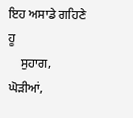ਇਹ ਅਸਾਡੇ ਗਹਿਣੇ ਹੂ
    ਸੁਹਾਗ, ਘੋੜੀਆਂ,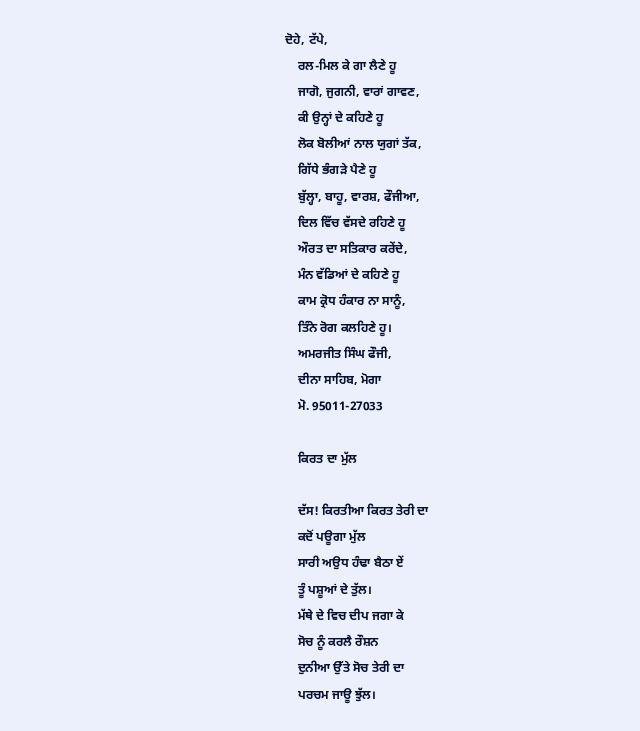ਦੋਹੇ, ਟੱਪੇ,
    ਰਲ-ਮਿਲ ਕੇ ਗਾ ਲੈਣੇ ਹੂ
    ਜਾਗੋ, ਜੁਗਨੀ, ਵਾਰਾਂ ਗਾਵਣ,
    ਕੀ ਉਨ੍ਹਾਂ ਦੇ ਕਹਿਣੇ ਹੂ
    ਲੋਕ ਬੋਲੀਆਂ ਨਾਲ ਯੁਗਾਂ ਤੱਕ,
    ਗਿੱਧੇ ਭੰਗੜੇ ਪੈਣੇ ਹੂ
    ਬੁੱਲ੍ਹਾ, ਬਾਹੂ, ਵਾਰਸ਼, ਫੌਜੀਆ,
    ਦਿਲ ਵਿੱਚ ਵੱਸਦੇ ਰਹਿਣੇ ਹੂ
    ਔਰਤ ਦਾ ਸਤਿਕਾਰ ਕਰੇਂਦੇ,
    ਮੰਨ ਵੱਡਿਆਂ ਦੇ ਕਹਿਣੇ ਹੂ
    ਕਾਮ ਕ੍ਰੋਧ ਹੰਕਾਰ ਨਾ ਸਾਨੂੰ,
    ਤਿੰਨੇ ਰੋਗ ਕਲਹਿਣੇ ਹੂ।
    ਅਮਰਜੀਤ ਸਿੰਘ ਫੌਜੀ,
    ਦੀਨਾ ਸਾਹਿਬ, ਮੋਗਾ
    ਮੋ. 95011-27033

    ਕਿਰਤ ਦਾ ਮੁੱਲ

    ਦੱਸ! ਕਿਰਤੀਆ ਕਿਰਤ ਤੇਰੀ ਦਾ
    ਕਦੋਂ ਪਊਗਾ ਮੁੱਲ
    ਸਾਰੀ ਅਉਧ ਹੰਢਾ ਬੈਠਾ ਏਂ
    ਤੂੰ ਪਸ਼ੂਆਂ ਦੇ ਤੁੱਲ।
    ਮੱਥੇ ਦੇ ਵਿਚ ਦੀਪ ਜਗਾ ਕੇ
    ਸੋਚ ਨੂੰ ਕਰਲੈ ਰੌਸ਼ਨ
    ਦੁਨੀਆ ਉੱਤੇ ਸੋਚ ਤੇਰੀ ਦਾ
    ਪਰਚਮ ਜਾਊ ਝੁੱਲ।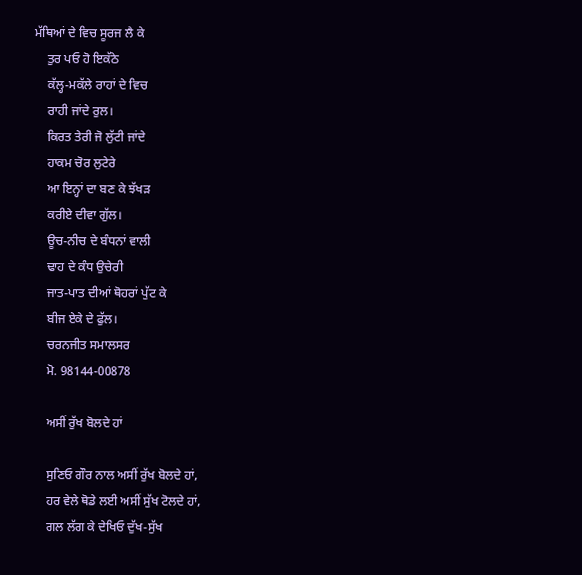ਮੱਥਿਆਂ ਦੇ ਵਿਚ ਸੂਰਜ ਲੈ ਕੇ
    ਤੁਰ ਪਓ ਹੋ ਇਕੱਠੇ
    ਕੱਲ੍ਹ-ਮਕੱਲੇ ਰਾਹਾਂ ਦੇ ਵਿਚ
    ਰਾਹੀ ਜਾਂਦੇ ਰੁਲ।
    ਕਿਰਤ ਤੇਰੀ ਜੋ ਲੁੱਟੀ ਜਾਂਦੇ
    ਹਾਕਮ ਚੋਰ ਲੁਟੇਰੇ
    ਆ ਇਨ੍ਹਾਂ ਦਾ ਬਣ ਕੇ ਝੱਖੜ
    ਕਰੀਏ ਦੀਵਾ ਗੁੱਲ।
    ਊਚ-ਨੀਚ ਦੇ ਬੰਧਨਾਂ ਵਾਲੀ
    ਢਾਹ ਦੇ ਕੰਧ ਉਚੇਰੀ
    ਜਾਤ-ਪਾਤ ਦੀਆਂ ਥੋਹਰਾਂ ਪੁੱਟ ਕੇ
    ਬੀਜ ਏਕੇ ਦੇ ਫੁੱਲ।
    ਚਰਨਜੀਤ ਸਮਾਲਸਰ
    ਮੋ. 98144-00878

    ਅਸੀਂ ਰੁੱਖ ਬੋਲਦੇ ਹਾਂ

    ਸੁਣਿਓ ਗੌਰ ਨਾਲ ਅਸੀਂ ਰੁੱਖ ਬੋਲਦੇ ਹਾਂ,
    ਹਰ ਵੇਲੇ ਥੋਡੇ ਲਈ ਅਸੀਂ ਸੁੱਖ ਟੋਲਦੇ ਹਾਂ,
    ਗਲ ਲੱਗ ਕੇ ਦੇਖਿਓ ਦੁੱਖ-ਸੁੱਖ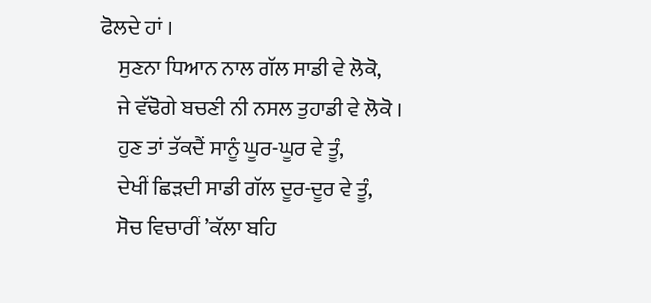ਫੋਲਦੇ ਹਾਂ ।
    ਸੁਣਨਾ ਧਿਆਨ ਨਾਲ ਗੱਲ ਸਾਡੀ ਵੇ ਲੋਕੋ,
    ਜੇ ਵੱਢੋਗੇ ਬਚਣੀ ਨੀ ਨਸਲ ਤੁਹਾਡੀ ਵੇ ਲੋਕੋ ।
    ਹੁਣ ਤਾਂ ਤੱਕਦੈਂ ਸਾਨੂੰ ਘੂਰ-ਘੂਰ ਵੇ ਤੂੰ,
    ਦੇਖੀਂ ਛਿੜਦੀ ਸਾਡੀ ਗੱਲ ਦੂਰ-ਦੂਰ ਵੇ ਤੂੰ,
    ਸੋਚ ਵਿਚਾਰੀਂ ’ਕੱਲਾ ਬਹਿ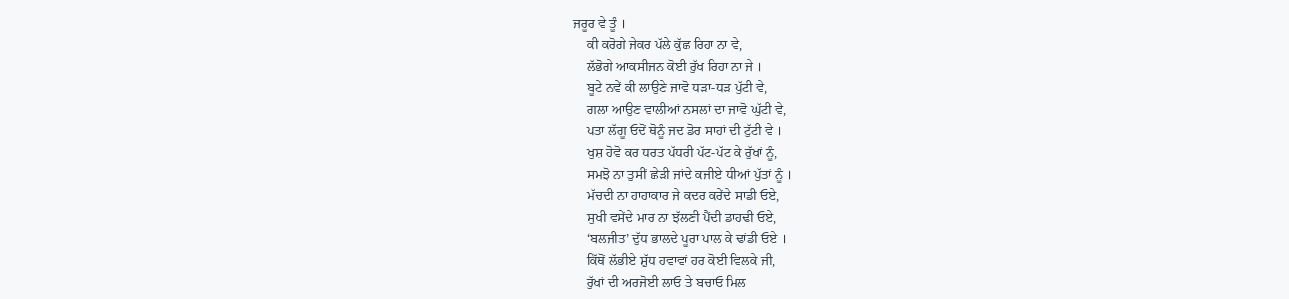ਜਰੂਰ ਵੇ ਤੂੰ ।
    ਕੀ ਕਰੋਗੇ ਜੇਕਰ ਪੱਲੇ ਕੁੱਛ ਰਿਹਾ ਨਾ ਵੇ,
    ਲੱਭੋਗੇ ਆਕਸੀਜਨ ਕੋਈ ਰੁੱਖ ਰਿਹਾ ਨਾ ਜੇ ।
    ਬੂਟੇ ਨਵੇਂ ਕੀ ਲਾਉਣੇ ਜਾਵੋ ਧੜਾ-ਧੜ ਪੁੱਟੀ ਵੇ,
    ਗਲਾ ਆਉਣ ਵਾਲੀਆਂ ਨਸਲਾਂ ਦਾ ਜਾਵੋ ਘੁੱਟੀ ਵੇ,
    ਪਤਾ ਲੱਗੂ ਓਦੋਂ ਥੋਨੂੰ ਜਦ ਡੋਰ ਸਾਹਾਂ ਦੀ ਟੁੱਟੀ ਵੇ ।
    ਖੁਸ਼ ਹੋਵੋ ਕਰ ਧਰਤ ਪੱਧਰੀ ਪੱਟ-ਪੱਟ ਕੇ ਰੁੱਖਾਂ ਨੂੰ,
    ਸਮਝੋ ਨਾ ਤੁਸੀਂ ਛੇੜੀ ਜਾਂਦੇ ਕਜੀਏ ਧੀਆਂ ਪੁੱਤਾਂ ਨੂੰ ।
    ਮੱਚਦੀ ਨਾ ਹਾਹਾਕਾਰ ਜੇ ਕਦਰ ਕਰੇਂਦੇ ਸਾਡੀ ਓਏ,
    ਸੁਖੀ ਵਸੇਂਦੇ ਮਾਰ ਨਾ ਝੱਲਣੀ ਪੈਂਦੀ ਡਾਹਢੀ ਓਏ,
    ‘ਬਲਜੀਤ’ ਦੁੱਧ ਭਾਲਦੇ ਪੂਰਾ ਪਾਲ ਕੇ ਢਾਂਡੀ ਓਏ ।
    ਕਿੱਥੋਂ ਲੱਭੀਏ ਸ਼ੁੱਧ ਹਵਾਵਾਂ ਹਰ ਕੋਈ ਵਿਲਕੇ ਜੀ,
    ਰੁੱਖਾਂ ਦੀ ਅਰਜੋਈ ਲਾਓ ਤੇ ਬਚਾਓ ਮਿਲ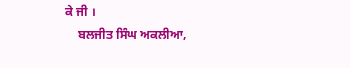ਕੇ ਜੀ ।
    ਬਲਜੀਤ ਸਿੰਘ ਅਕਲੀਆ,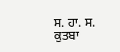ਸ. ਹਾ. ਸ. ਕੁਤਬਾ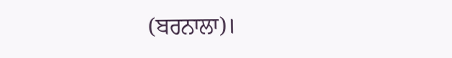(ਬਰਨਾਲਾ)।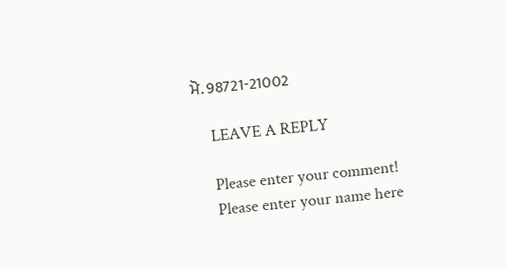ਮੋ. 98721-21002

    LEAVE A REPLY

    Please enter your comment!
    Please enter your name here